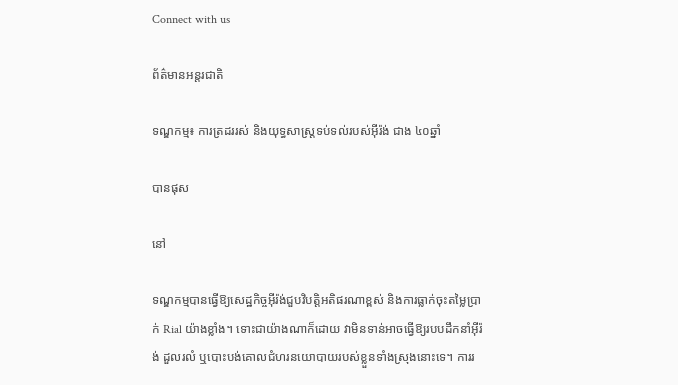Connect with us

ព័ត៌មានអន្ដរជាតិ

ទណ្ឌកម្ម៖ ការត្រដររស់ និងយុទ្ធសាស្ត្រទប់ទល់របស់អ៊ីរ៉ង់ ជាង ៤០ឆ្នាំ

បានផុស

នៅ

ទណ្ឌកម្មបានធ្វើឱ្យសេដ្ឋកិច្ចអ៊ីរ៉ង់ជួបវិបត្តិអតិផរណាខ្ពស់ និងការធ្លាក់ចុះតម្លៃប្រាក់ Rial យ៉ាងខ្លាំង។ ទោះជាយ៉ាងណាក៏ដោយ វាមិនទាន់អាចធ្វើឱ្យរបបដឹកនាំអ៊ីរ៉ង់ ដួលរលំ ឬបោះបង់គោលជំហរនយោបាយរបស់ខ្លួនទាំងស្រុងនោះទេ។ ការរ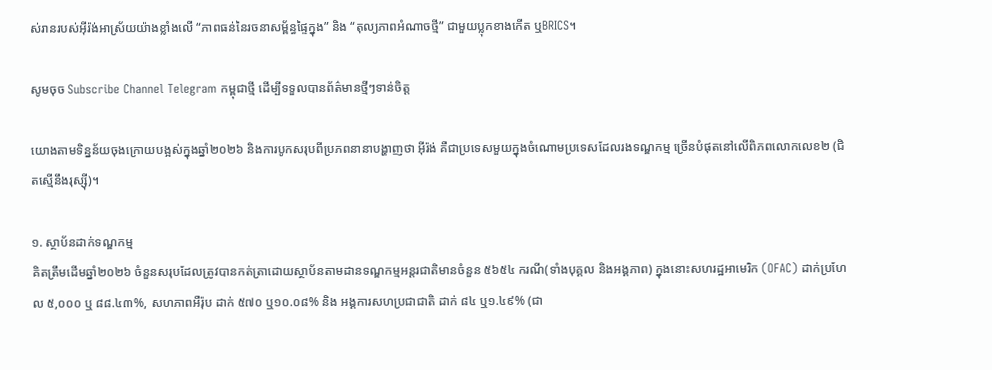ស់រានរបស់អ៊ីរ៉ង់អាស្រ័យយ៉ាងខ្លាំងលើ “ភាពធន់នៃរចនាសម្ព័ន្ធផ្ទៃក្នុង” និង “តុល្យភាពអំណាចថ្មី” ជាមួយប្លុកខាងកើត ឬBRICS។

សូមចុច Subscribe Channel Telegram កម្ពុជាថ្មី ដើម្បីទទួលបានព័ត៌មានថ្មីៗទាន់ចិត្ត

យោងតាមទិន្នន័យចុងក្រោយបង្អស់ក្នុងឆ្នាំ២០២៦ និងការបូកសរុបពីប្រភពនានាបង្ហាញថា អ៊ីរ៉ង់ គឺជាប្រទេសមួយក្នុងចំណោមប្រទេសដែលរងទណ្ឌកម្ម ច្រើនបំផុតនៅលើពិភពលោកលេខ២ (ជិតស្មើនឹងរុស្ស៊ី)។

១. ស្ថាប័នដាក់ទណ្ឌកម្ម
គិតត្រឹមដើមឆ្នាំ២០២៦ ចំនួនសរុបដែលត្រូវបានកត់ត្រាដោយស្ថាប័នតាមដានទណ្ឌកម្មអន្តរជាតិមានចំនួន ៥៦៥៤ ករណី(ទាំងបុគ្គល និងអង្គភាព) ក្នុងនោះសហរដ្ឋអាមេរិក (OFAC) ដាក់ប្រហែល ៥,០០០ ឬ ៨៨.៤៣%, សហភាពអឺរ៉ុប ដាក់ ៥៧០ ឬ១០.០៨% និង អង្គការសហប្រជាជាតិ ដាក់ ៨៤ ឬ១.៤៩% (ជា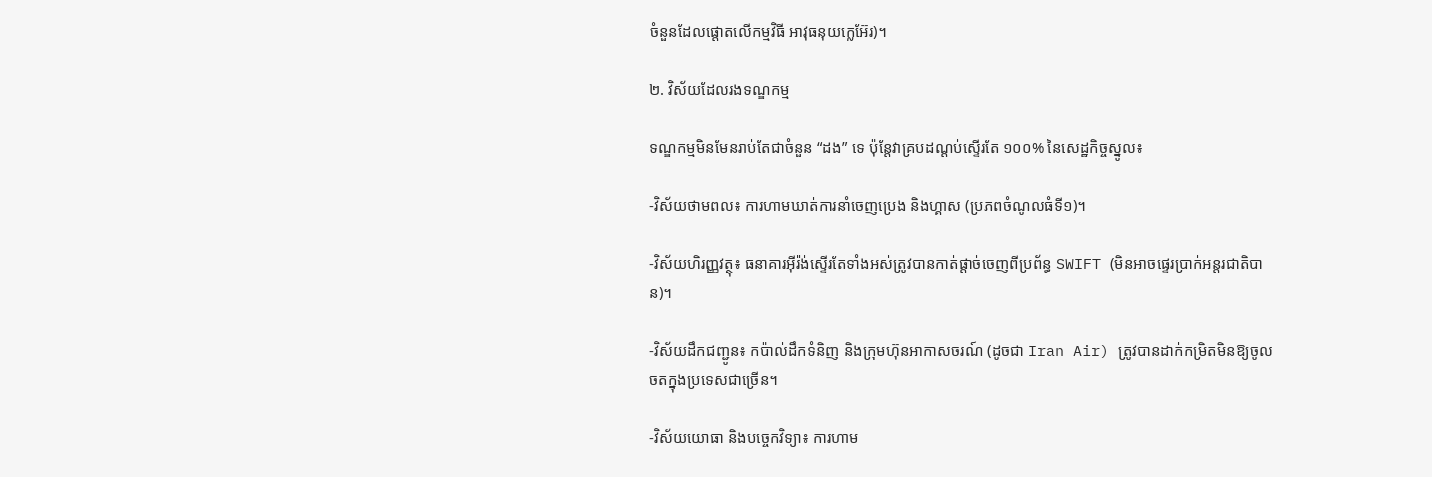ចំនួនដែលផ្តោតលើកម្មវិធី អាវុធនុយក្លេអ៊ែរ)។

២. វិស័យដែលរងទណ្ឌកម្ម

ទណ្ឌកម្មមិនមែនរាប់តែជាចំនួន “ដង” ទេ ប៉ុន្តែវាគ្របដណ្ដប់ស្ទើរតែ ១០០% នៃសេដ្ឋកិច្ចស្នូល៖

-វិស័យថាមពល៖ ការហាមឃាត់ការនាំចេញប្រេង និងហ្គាស (ប្រភពចំណូលធំទី១)។

-វិស័យហិរញ្ញវត្ថុ៖ ធនាគារអ៊ីរ៉ង់ស្ទើរតែទាំងអស់ត្រូវបានកាត់ផ្ដាច់ចេញពីប្រព័ន្ធ SWIFT (មិនអាចផ្ទេរប្រាក់អន្តរជាតិបាន)។

-វិស័យដឹកជញ្ជូន៖ កប៉ាល់ដឹកទំនិញ និងក្រុមហ៊ុនអាកាសចរណ៍ (ដូចជា Iran Air) ត្រូវបានដាក់កម្រិតមិនឱ្យចូលចតក្នុងប្រទេសជាច្រើន។

-វិស័យយោធា និងបច្ចេកវិទ្យា៖ ការហាម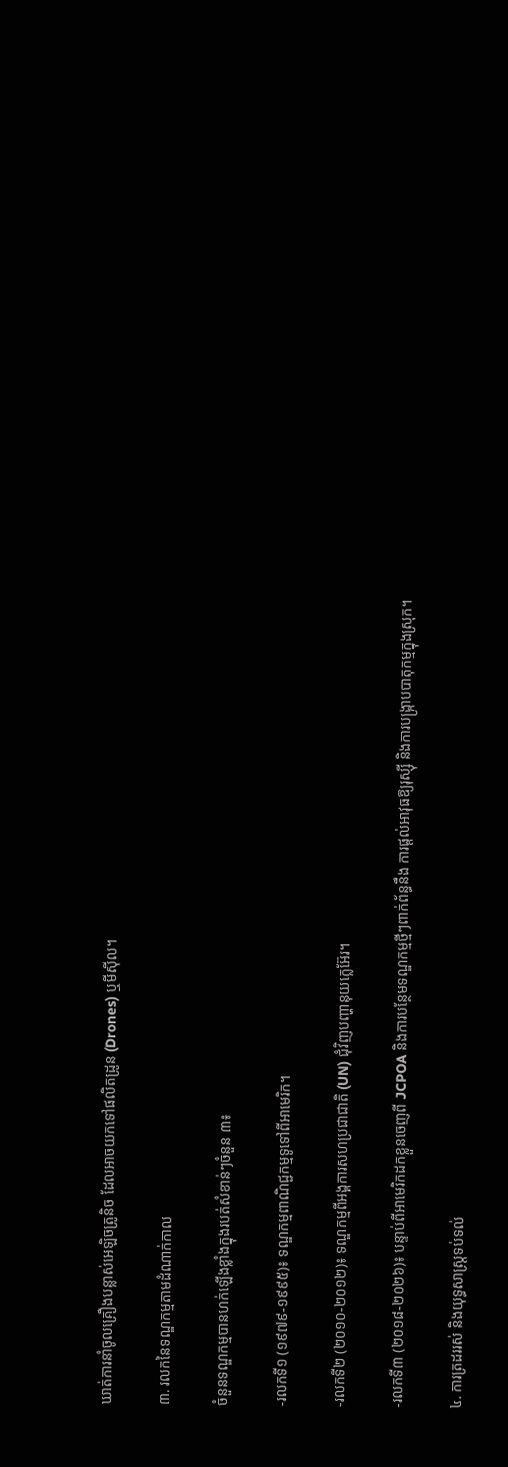ឃាត់ការនាំចូលគ្រឿងបន្លាស់អេឡិចត្រូនិច ដែលអាចយកទៅផលិតដ្រូន (Drones) ឬមីស៊ីល។

៣. រលកនៃទណ្ឌកម្មតាមដំណាក់កាល

ចំនួនទណ្ឌកម្មបានហក់ឡើងខ្លាំងក្នុងរបត់សំខាន់ៗចំនួន ៣៖

-រលកទី១ (១៩៧៩-១៩៩៥)៖ ទណ្ឌកម្មពាណិជ្ជកម្មទូទៅពីអាមេរិក។

-រលកទី២ (២០១០-២០១២)៖ ទណ្ឌកម្មពីអង្គការសហប្រជាជាតិ (UN) ជុំវិញបញ្ហានុយក្លេអ៊ែរ។

-រលកទី៣ (២០១៨-២០២៦)៖ បន្ទាប់ពីអាមេរិកដកខ្លួនចេញពី JCPOA និងការបន្ថែមទណ្ឌកម្មថ្មីៗពាក់ព័ន្ធនឹង ការផ្ដល់អាវុធឱ្យរុស្ស៊ី និងការបង្រ្កាបបាតុកម្មក្នុងស្រុក។

៤. ការត្រដររស់ និងយុទ្ធសាស្ត្រទប់ទល់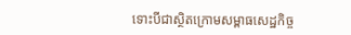ទោះបីជាស្ថិតក្រោមសម្ពាធសេដ្ឋកិច្ច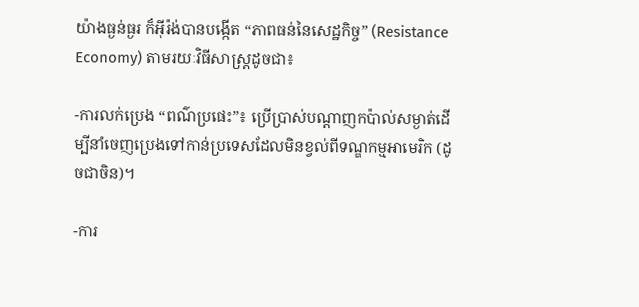យ៉ាងធ្ងន់ធ្ងរ ក៏អ៊ីរ៉ង់បានបង្កើត “ភាពធន់នៃសេដ្ឋកិច្ច” (Resistance Economy) តាមរយៈវិធីសាស្ត្រដូចជា៖

-ការលក់ប្រេង “ពណ៌ប្រផេះ”៖ ប្រើប្រាស់បណ្ដាញកប៉ាល់សម្ងាត់ដើម្បីនាំចេញប្រេងទៅកាន់ប្រទេសដែលមិនខ្វល់ពីទណ្ឌកម្មអាមេរិក (ដូចជាចិន)។

-ការ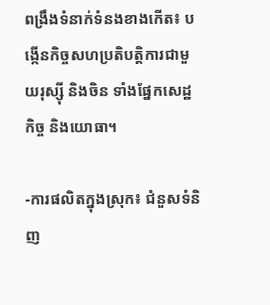ពង្រឹងទំនាក់ទំនងខាងកើត៖ បង្កើនកិច្ចសហប្រតិបត្តិការជាមួយរុស្ស៊ី និងចិន ទាំងផ្នែកសេដ្ឋកិច្ច និងយោធា។

-ការផលិតក្នុងស្រុក៖ ជំនួសទំនិញ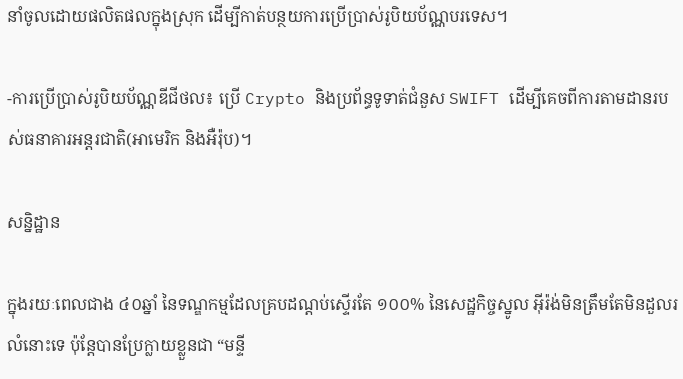នាំចូលដោយផលិតផលក្នុងស្រុក ដើម្បីកាត់បន្ថយការប្រើប្រាស់រូបិយប័ណ្ណបរទេស។

-ការប្រើប្រាស់រូបិយប័ណ្ណឌីជីថល៖ ប្រើ Crypto និងប្រព័ន្ធទូទាត់ជំនួស SWIFT ដើម្បីគេចពីការតាមដានរបស់ធនាគារអន្តរជាតិ(អាមេរិក និងអឺរ៉ុប)។

សន្និដ្ឋាន

ក្នុងរយៈពេលជាង ៤០ឆ្នាំ នៃទណ្ឌកម្មដែលគ្របដណ្ដប់ស្ទើរតែ ១០០% នៃសេដ្ឋកិច្ចស្នូល អ៊ីរ៉ង់មិនត្រឹមតែមិនដួលរលំនោះទេ ប៉ុន្តែបានប្រែក្លាយខ្លួនជា “មន្ទី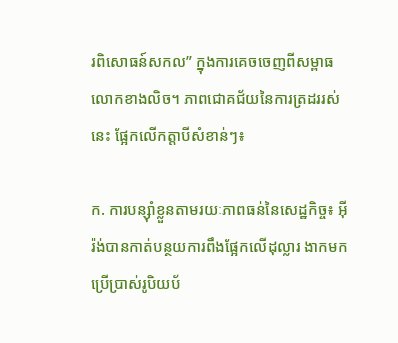រពិសោធន៍សកល” ក្នុងការគេចចេញពីសម្ពាធលោកខាងលិច។ ភាពជោគជ័យនៃការត្រដររស់នេះ ផ្អែកលើកត្តាបីសំខាន់ៗ៖

ក. ការបន្ស៊ាំខ្លួនតាមរយៈភាពធន់នៃសេដ្ឋកិច្ច៖ អ៊ីរ៉ង់បានកាត់បន្ថយការពឹងផ្អែកលើដុល្លារ ងាកមកប្រើប្រាស់រូបិយប័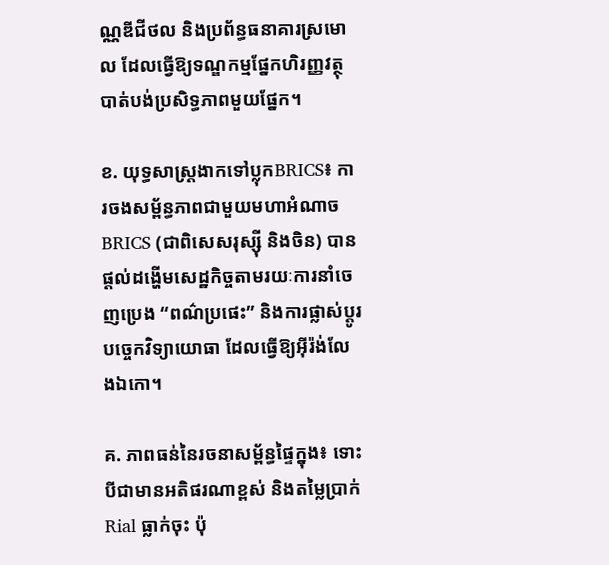ណ្ណឌីជីថល និងប្រព័ន្ធធនាគារស្រមោល ដែលធ្វើឱ្យទណ្ឌកម្មផ្នែកហិរញ្ញវត្ថុបាត់បង់ប្រសិទ្ធភាពមួយផ្នែក។

ខ. យុទ្ធសាស្ត្រងាកទៅប្លុកBRICS៖ ការចងសម្ព័ន្ធភាពជាមួយមហាអំណាច BRICS (ជាពិសេសរុស្ស៊ី និងចិន) បានផ្តល់ដង្ហើមសេដ្ឋកិច្ចតាមរយៈការនាំចេញប្រេង “ពណ៌ប្រផេះ” និងការផ្លាស់ប្តូរបច្ចេកវិទ្យាយោធា ដែលធ្វើឱ្យអ៊ីរ៉ង់លែងឯកោ។

គ. ភាពធន់នៃរចនាសម្ព័ន្ធផ្ទៃក្នុង៖ ទោះបីជាមានអតិផរណាខ្ពស់ និងតម្លៃប្រាក់ Rial ធ្លាក់ចុះ ប៉ុ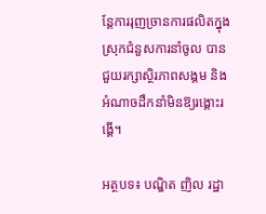ន្តែការរុញច្រានការផលិតក្នុងស្រុកជំនួសការនាំចូល បានជួយរក្សាស្ថិរភាពសង្គម និងអំណាចដឹកនាំមិនឱ្យរង្គោះរង្គើ។

អត្ថបទ៖ បណ្ឌិត ញិល រដ្ឋា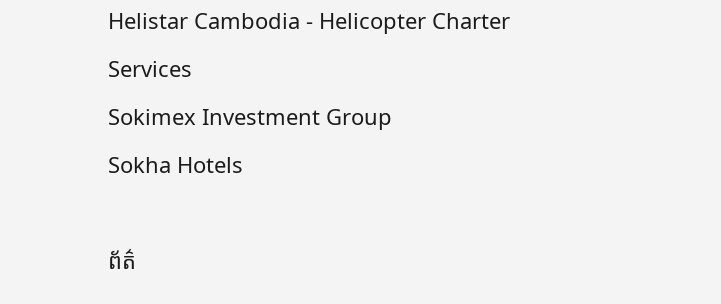Helistar Cambodia - Helicopter Charter Services
Sokimex Investment Group
Sokha Hotels

ព័ត៌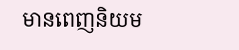មានពេញនិយម